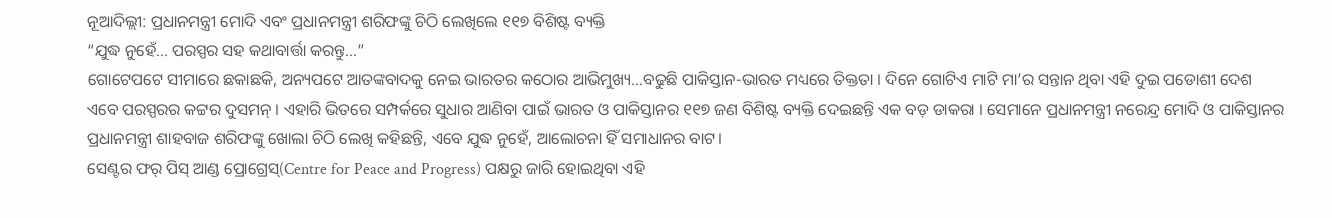ନୂଆଦିଲ୍ଲୀ: ପ୍ରଧାନମନ୍ତ୍ରୀ ମୋଦି ଏବଂ ପ୍ରଧାନମନ୍ତ୍ରୀ ଶରିଫଙ୍କୁ ଚିଠି ଲେଖିଲେ ୧୧୭ ବିଶିଷ୍ଟ ବ୍ୟକ୍ତି
“ଯୁଦ୍ଧ ନୁହେଁ… ପରସ୍ପର ସହ କଥାବାର୍ତ୍ତା କରନ୍ତୁ…”
ଗୋଟେପଟେ ସୀମାରେ ଛକାଛକି, ଅନ୍ୟପଟେ ଆତଙ୍କବାଦକୁ ନେଇ ଭାରତର କଠୋର ଆଭିମୁଖ୍ୟ…ବଢୁଛି ପାକିସ୍ତାନ-ଭାରତ ମଧ୍ୟରେ ତିକ୍ତତା । ଦିନେ ଗୋଟିଏ ମାଟି ମା’ର ସନ୍ତାନ ଥିବା ଏହି ଦୁଇ ପଡୋଶୀ ଦେଶ ଏବେ ପରସ୍ପରର କଟ୍ଟର ଦୁସମନ୍ । ଏହାରି ଭିତରେ ସମ୍ପର୍କରେ ସୁଧାର ଆଣିବା ପାଇଁ ଭାରତ ଓ ପାକିସ୍ତାନର ୧୧୭ ଜଣ ବିଶିଷ୍ଟ ବ୍ୟକ୍ତି ଦେଇଛନ୍ତି ଏକ ବଡ଼ ଡାକରା । ସେମାନେ ପ୍ରଧାନମନ୍ତ୍ରୀ ନରେନ୍ଦ୍ର ମୋଦି ଓ ପାକିସ୍ତାନର ପ୍ରଧାନମନ୍ତ୍ରୀ ଶାହବାଜ ଶରିଫଙ୍କୁ ଖୋଲା ଚିଠି ଲେଖି କହିଛନ୍ତି, ଏବେ ଯୁଦ୍ଧ ନୁହେଁ, ଆଲୋଚନା ହିଁ ସମାଧାନର ବାଟ।
ସେଣ୍ଟର ଫର୍ ପିସ୍ ଆଣ୍ଡ ପ୍ରୋଗ୍ରେସ୍(Centre for Peace and Progress) ପକ୍ଷରୁ ଜାରି ହୋଇଥିବା ଏହି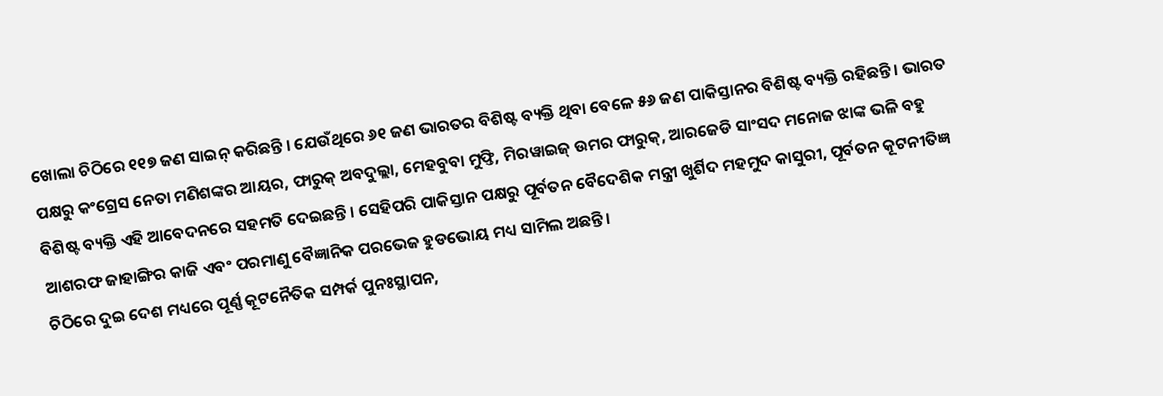ଖୋଲା ଚିଠିରେ ୧୧୭ ଜଣ ସାଇନ୍ କରିଛନ୍ତି । ଯେଉଁଥିରେ ୬୧ ଜଣ ଭାରତର ବିଶିଷ୍ଟ ବ୍ୟକ୍ତି ଥିବା ବେଳେ ୫୬ ଜଣ ପାକିସ୍ତାନର ବିଶିଷ୍ଟ ବ୍ୟକ୍ତି ରହିଛନ୍ତି । ଭାରତ ପକ୍ଷରୁ କଂଗ୍ରେସ ନେତା ମଣିଶଙ୍କର ଆୟର, ଫାରୁକ୍ ଅବଦୁଲ୍ଲା, ମେହବୁବା ମୁଫ୍ତି, ମିରୱାଇଜ୍ ଉମର ଫାରୁକ୍, ଆରଜେଡି ସାଂସଦ ମନୋଜ ଝାଙ୍କ ଭଳି ବହୁ ବିଶିଷ୍ଟ ବ୍ୟକ୍ତି ଏହି ଆବେଦନରେ ସହମତି ଦେଇଛନ୍ତି । ସେହିପରି ପାକିସ୍ତାନ ପକ୍ଷରୁ ପୂର୍ବତନ ବୈଦେଶିକ ମନ୍ତ୍ରୀ ଖୁର୍ଶିଦ ମହମୁଦ କାସୁରୀ, ପୂର୍ବତନ କୂଟନୀତିଜ୍ଞ ଆଶରଫ ଜାହାଙ୍ଗିର କାଜି ଏବଂ ପରମାଣୁ ବୈଜ୍ଞାନିକ ପରଭେଜ ହୁଡଭୋୟ ମଧ୍ୟ ସାମିଲ ଅଛନ୍ତି।
ଚିଠିରେ ଦୁଇ ଦେଶ ମଧ୍ୟରେ ପୂର୍ଣ୍ଣ କୂଟନୈତିକ ସମ୍ପର୍କ ପୁନଃସ୍ଥାପନ,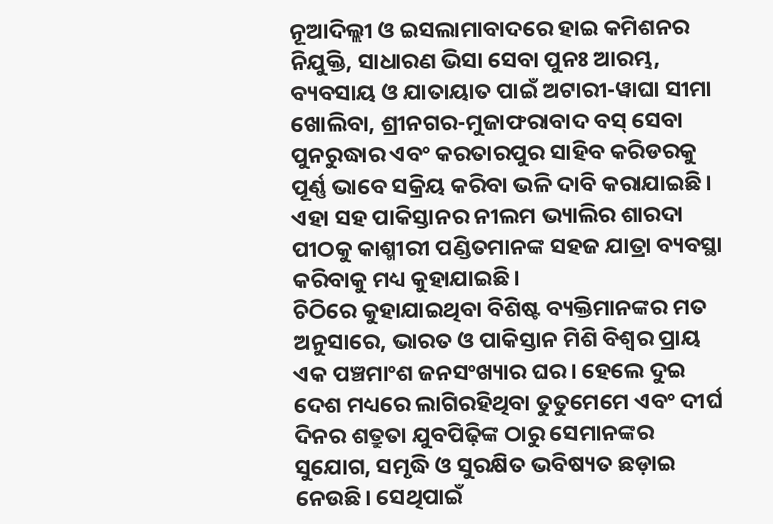ନୂଆଦିଲ୍ଲୀ ଓ ଇସଲାମାବାଦରେ ହାଇ କମିଶନର ନିଯୁକ୍ତି, ସାଧାରଣ ଭିସା ସେବା ପୁନଃ ଆରମ୍ଭ, ବ୍ୟବସାୟ ଓ ଯାତାୟାତ ପାଇଁ ଅଟାରୀ-ୱାଘା ସୀମା ଖୋଲିବା, ଶ୍ରୀନଗର-ମୁଜାଫରାବାଦ ବସ୍ ସେବା ପୁନରୁଦ୍ଧାର ଏବଂ କରତାରପୁର ସାହିବ କରିଡରକୁ ପୂର୍ଣ୍ଣ ଭାବେ ସକ୍ରିୟ କରିବା ଭଳି ଦାବି କରାଯାଇଛି। ଏହା ସହ ପାକିସ୍ତାନର ନୀଲମ ଭ୍ୟାଲିର ଶାରଦା ପୀଠକୁ କାଶ୍ମୀରୀ ପଣ୍ଡିତମାନଙ୍କ ସହଜ ଯାତ୍ରା ବ୍ୟବସ୍ଥା କରିବାକୁ ମଧ୍ୟ କୁହାଯାଇଛି।
ଚିଠିରେ କୁହାଯାଇଥିବା ବିଶିଷ୍ଟ ବ୍ୟକ୍ତିମାନଙ୍କର ମତ ଅନୁସାରେ, ଭାରତ ଓ ପାକିସ୍ତାନ ମିଶି ବିଶ୍ୱର ପ୍ରାୟ ଏକ ପଞ୍ଚମାଂଶ ଜନସଂଖ୍ୟାର ଘର। ହେଲେ ଦୁଇ ଦେଶ ମଧ୍ୟରେ ଲାଗିରହିଥିବା ତୁତୁମେମେ ଏବଂ ଦୀର୍ଘ ଦିନର ଶତ୍ରୁତା ଯୁବପିଢ଼ିଙ୍କ ଠାରୁ ସେମାନଙ୍କର ସୁଯୋଗ, ସମୃଦ୍ଧି ଓ ସୁରକ୍ଷିତ ଭବିଷ୍ୟତ ଛଡ଼ାଇ ନେଉଛି। ସେଥିପାଇଁ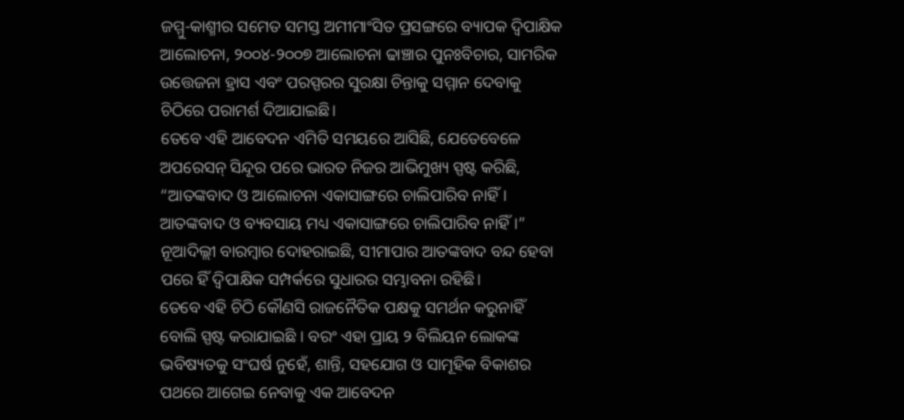ଜମ୍ମୁ-କାଶ୍ମୀର ସମେତ ସମସ୍ତ ଅମୀମାଂସିତ ପ୍ରସଙ୍ଗରେ ବ୍ୟାପକ ଦ୍ୱିପାକ୍ଷିକ ଆଲୋଚନା, ୨୦୦୪-୨୦୦୭ ଆଲୋଚନା ଢାଞ୍ଚାର ପୁନଃବିଚାର, ସାମରିକ ଉତ୍ତେଜନା ହ୍ରାସ ଏବଂ ପରସ୍ପରର ସୁରକ୍ଷା ଚିନ୍ତାକୁ ସମ୍ମାନ ଦେବାକୁ ଚିଠିରେ ପରାମର୍ଶ ଦିଆଯାଇଛି।
ତେବେ ଏହି ଆବେଦନ ଏମିତି ସମୟରେ ଆସିଛି, ଯେତେବେଳେ ଅପରେସନ୍ ସିନ୍ଦୂର ପରେ ଭାରତ ନିଜର ଆଭିମୁଖ୍ୟ ସ୍ପଷ୍ଟ କରିଛି, “ଆତଙ୍କବାଦ ଓ ଆଲୋଚନା ଏକାସାଙ୍ଗରେ ଚାଲିପାରିବ ନାହିଁ। ଆତଙ୍କବାଦ ଓ ବ୍ୟବସାୟ ମଧ୍ୟ ଏକାସାଙ୍ଗରେ ଚାଲିପାରିବ ନାହିଁ।” ନୂଆଦିଲ୍ଲୀ ବାରମ୍ବାର ଦୋହରାଇଛି, ସୀମାପାର ଆତଙ୍କବାଦ ବନ୍ଦ ହେବା ପରେ ହିଁ ଦ୍ୱିପାକ୍ଷିକ ସମ୍ପର୍କରେ ସୁଧାରର ସମ୍ଭାବନା ରହିଛି।
ତେବେ ଏହି ଚିଠି କୌଣସି ରାଜନୈତିକ ପକ୍ଷକୁ ସମର୍ଥନ କରୁନାହିଁ ବୋଲି ସ୍ପଷ୍ଟ କରାଯାଇଛି । ବରଂ ଏହା ପ୍ରାୟ ୨ ବିଲିୟନ ଲୋକଙ୍କ ଭବିଷ୍ୟତକୁ ସଂଘର୍ଷ ନୁହେଁ, ଶାନ୍ତି, ସହଯୋଗ ଓ ସାମୂହିକ ବିକାଶର ପଥରେ ଆଗେଇ ନେବାକୁ ଏକ ଆବେଦନ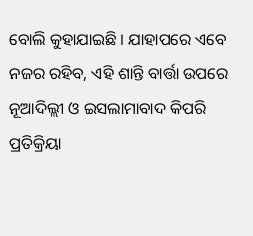ବୋଲି କୁହାଯାଇଛି । ଯାହାପରେ ଏବେ ନଜର ରହିବ, ଏହି ଶାନ୍ତି ବାର୍ତ୍ତା ଉପରେ ନୂଆଦିଲ୍ଲୀ ଓ ଇସଲାମାବାଦ କିପରି ପ୍ରତିକ୍ରିୟା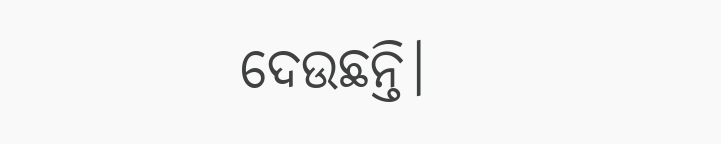ଦେଉଛନ୍ତି।